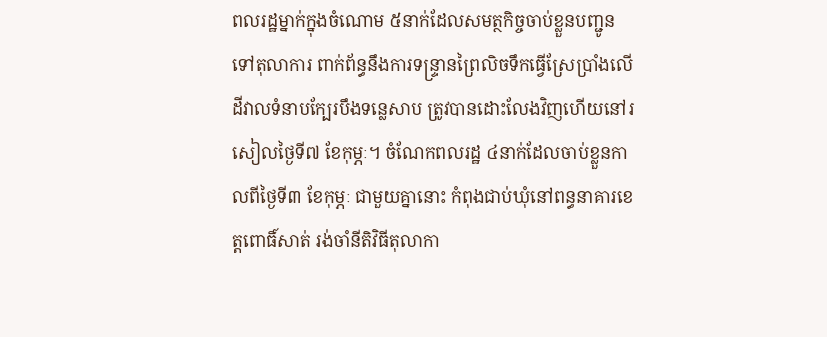ពលរដ្ឋម្នាក់ក្នុងចំណោម ៥នាក់ដែលសមត្ថកិច្ចចាប់ខ្លួនបញ្ជូនទៅតុលាការ ពាក់ព័ន្ធនឹងការទន្ទ្រានព្រៃលិចទឹកធ្វើស្រែប្រាំងលើដីវាលទំនាបក្បែរបឹងទន្លេសាប ត្រូវបានដោះលែងវិញហើយនៅរសៀលថ្ងៃទី៧ ខែកុម្ភៈ។ ចំណែកពលរដ្ឋ ៤នាក់ដែលចាប់ខ្លួនកាលពីថ្ងៃទី៣ ខែកុម្ភៈ ជាមួយគ្នានោះ កំពុងជាប់ឃុំនៅពន្ធនាគារខេត្តពោធិ៍សាត់ រង់ចាំនីតិវិធីតុលាកា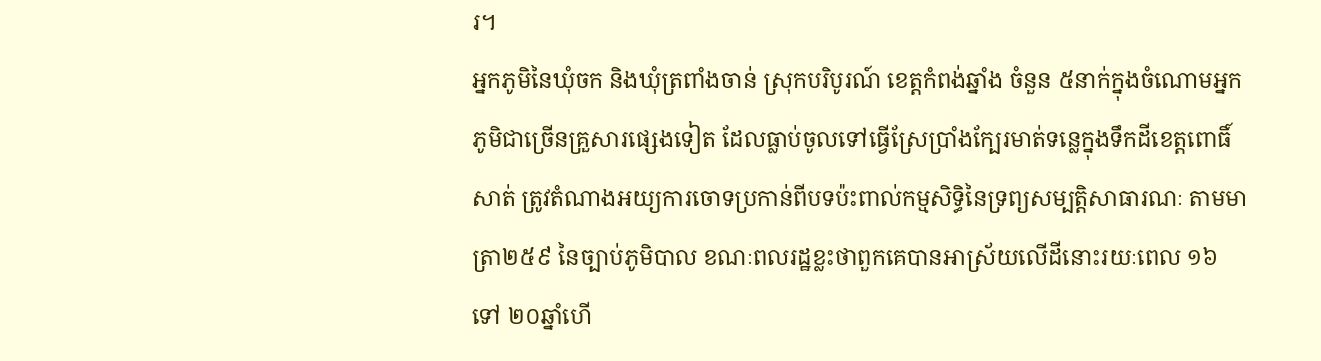រ។
អ្នកភូមិនៃឃុំចក និងឃុំត្រពាំងចាន់ ស្រុកបរិបូរណ៍ ខេត្តកំពង់ឆ្នាំង ចំនួន ៥នាក់ក្នុងចំណោមអ្នកភូមិជាច្រើនគ្រួសារផ្សេងទៀត ដែលធ្លាប់ចូលទៅធ្វើស្រែប្រាំងក្បែរមាត់ទន្លេក្នុងទឹកដីខេត្តពោធិ៍សាត់ ត្រូវតំណាងអយ្យការចោទប្រកាន់ពីបទប៉ះពាល់កម្មសិទ្ធិនៃទ្រព្យសម្បត្តិសាធារណៈ តាមមាត្រា២៥៩ នៃច្បាប់ភូមិបាល ខណៈពលរដ្ឋខ្លះថាពួកគេបានអាស្រ័យលើដីនោះរយៈពេល ១៦ ទៅ ២០ឆ្នាំហើ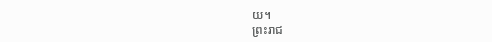យ។
ព្រះរាជ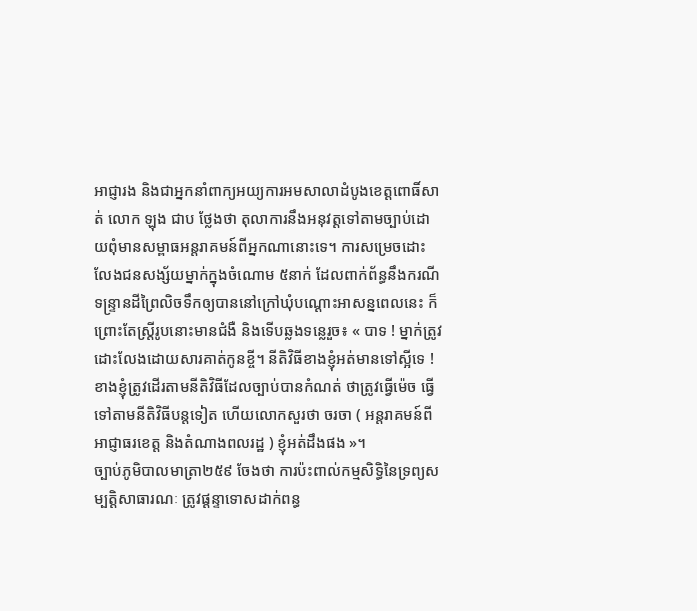អាជ្ញារង និងជាអ្នកនាំពាក្យអយ្យការអមសាលាដំបូងខេត្តពោធិ៍សាត់ លោក ឡុង ជាប ថ្លែងថា តុលាការនឹងអនុវត្តទៅតាមច្បាប់ដោយពុំមានសម្ពាធអន្តរាគមន៍ពីអ្នកណានោះទេ។ ការសម្រេចដោះលែងជនសង្ស័យម្នាក់ក្នុងចំណោម ៥នាក់ ដែលពាក់ព័ន្ធនឹងករណីទន្ទ្រានដីព្រៃលិចទឹកឲ្យបាននៅក្រៅឃុំបណ្ដោះអាសន្នពេលនេះ ក៏ព្រោះតែស្ត្រីរូបនោះមានជំងឺ និងទើបឆ្លងទន្លេរួច៖ « បាទ ! ម្នាក់ត្រូវដោះលែងដោយសារគាត់កូនខ្ចី។ នីតិវិធីខាងខ្ញុំអត់មានទៅស្អីទេ ! ខាងខ្ញុំត្រូវដើរតាមនីតិវិធីដែលច្បាប់បានកំណត់ ថាត្រូវធ្វើម៉េច ធ្វើទៅតាមនីតិវិធីបន្តទៀត ហើយលោកសួរថា ចរចា ( អន្តរាគមន៍ពីអាជ្ញាធរខេត្ត និងតំណាងពលរដ្ឋ ) ខ្ញុំអត់ដឹងផង »។
ច្បាប់ភូមិបាលមាត្រា២៥៩ ចែងថា ការប៉ះពាល់កម្មសិទ្ធិនៃទ្រព្យសម្បត្តិសាធារណៈ ត្រូវផ្ដន្ទាទោសដាក់ពន្ធ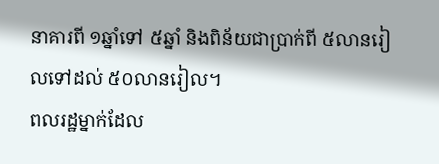នាគារពី ១ឆ្នាំទៅ ៥ឆ្នាំ និងពិន័យជាប្រាក់ពី ៥លានរៀលទៅដល់ ៥០លានរៀល។
ពលរដ្ឋម្នាក់ដែល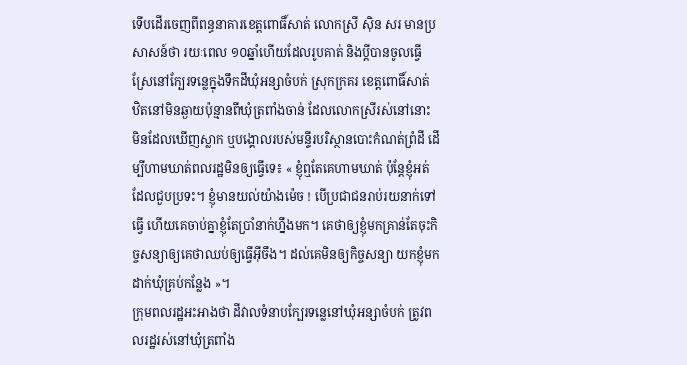ទើបដើរចេញពីពន្ធនាគារខេត្តពោធិ៍សាត់ លោកស្រី ស៊ិន សរ មានប្រសាសន៍ថា រយៈពេល ១០ឆ្នាំហើយដែលរូបគាត់ និងប្ដីបានចូលធ្វើស្រែនៅក្បែរទន្លេក្នុងទឹកដីឃុំអន្សាចំបក់ ស្រុកក្រគរ ខេត្តពោធិ៍សាត់ ឋិតនៅមិនឆ្ងាយប៉ុន្មានពីឃុំត្រពាំងចាន់ ដែលលោកស្រីរស់នៅនោះ មិនដែលឃើញស្លាក ឬបង្គោលរបស់មន្ទីរបរិស្ថានបោះកំណត់ព្រំដី ដើម្បីហាមឃាត់ពលរដ្ឋមិនឲ្យធ្វើទេ៖ « ខ្ញុំឮតែគេហាមឃាត់ ប៉ុន្តែខ្ញុំអត់ដែលជួបប្រទះ។ ខ្ញុំមានយល់យ៉ាងម៉េច ! បើប្រជាជនរាប់រយនាក់ទៅធ្វើ ហើយគេចាប់គ្នាខ្ញុំតែប្រាំនាក់ហ្នឹងមក។ គេថាឲ្យខ្ញុំមកគ្រាន់តែចុះកិច្ចសន្យាឲ្យគេថាឈប់ឲ្យធ្វើអ៊ីចឹង។ ដល់គេមិនឲ្យកិច្ចសន្យា យកខ្ញុំមកដាក់ឃុំគ្រប់កន្លែង »។
ក្រុមពលរដ្ឋអះអាងថា ដីវាលទំនាបក្បែរទន្លេនៅឃុំអន្សាចំបក់ ត្រូវពលរដ្ឋរស់នៅឃុំត្រពាំង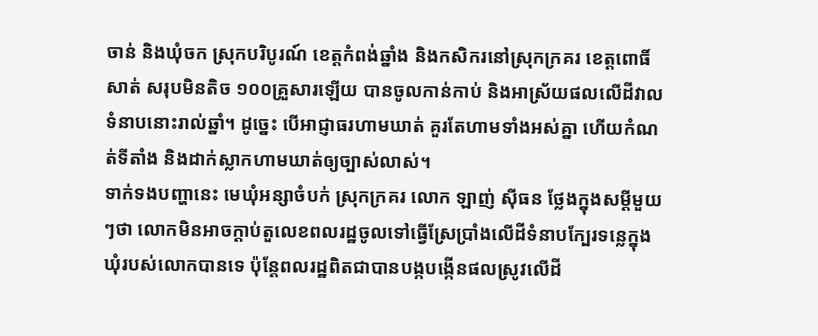ចាន់ និងឃុំចក ស្រុកបរិបូរណ៍ ខេត្តកំពង់ឆ្នាំង និងកសិករនៅស្រុកក្រគរ ខេត្តពោធិ៍សាត់ សរុបមិនតិច ១០០គ្រួសារឡើយ បានចូលកាន់កាប់ និងអាស្រ័យផលលើដីវាលទំនាបនោះរាល់ឆ្នាំ។ ដូច្នេះ បើអាជ្ញាធរហាមឃាត់ គួរតែហាមទាំងអស់គ្នា ហើយកំណត់ទីតាំង និងដាក់ស្លាកហាមឃាត់ឲ្យច្បាស់លាស់។
ទាក់ទងបញ្ហានេះ មេឃុំអន្សាចំបក់ ស្រុកក្រគរ លោក ឡាញ់ ស៊ីធន ថ្លែងក្នុងសម្ដីមួយៗថា លោកមិនអាចក្ដាប់តួលេខពលរដ្ឋចូលទៅធ្វើស្រែប្រាំងលើដីទំនាបក្បែរទន្លេក្នុងឃុំរបស់លោកបានទេ ប៉ុន្តែពលរដ្ឋពិតជាបានបង្កបង្កើនផលស្រូវលើដី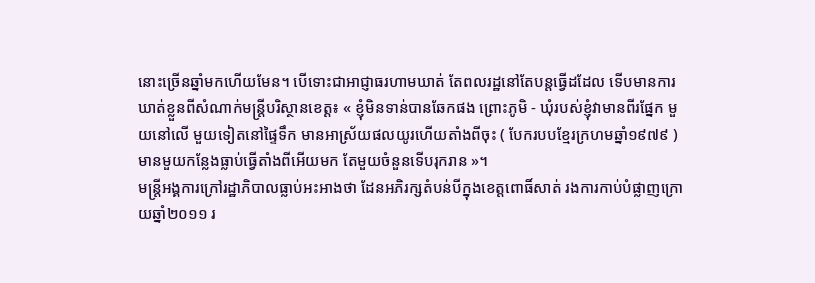នោះច្រើនឆ្នាំមកហើយមែន។ បើទោះជាអាជ្ញាធរហាមឃាត់ តែពលរដ្ឋនៅតែបន្តធ្វើដដែល ទើបមានការឃាត់ខ្លួនពីសំណាក់មន្ត្រីបរិស្ថានខេត្ត៖ « ខ្ញុំមិនទាន់បានឆែកផង ព្រោះភូមិ - ឃុំរបស់ខ្ញុំវាមានពីរផ្នែក មួយនៅលើ មួយទៀតនៅផ្ទៃទឹក មានអាស្រ័យផលយូរហើយតាំងពីចុះ ( បែករបបខ្មែរក្រហមឆ្នាំ១៩៧៩ ) មានមួយកន្លែងធ្លាប់ធ្វើតាំងពីអើយមក តែមួយចំនួនទើបរុករាន »។
មន្ត្រីអង្គការក្រៅរដ្ឋាភិបាលធ្លាប់អះអាងថា ដែនអភិរក្សតំបន់បីក្នុងខេត្តពោធិ៍សាត់ រងការកាប់បំផ្លាញក្រោយឆ្នាំ២០១១ រ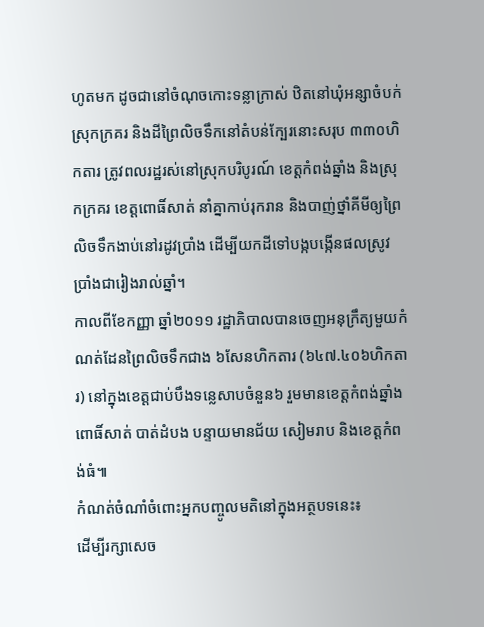ហូតមក ដូចជានៅចំណុចកោះទន្លាក្រាស់ ឋិតនៅឃុំអន្សាចំបក់ ស្រុកក្រគរ និងដីព្រៃលិចទឹកនៅតំបន់ក្បែរនោះសរុប ៣៣០ហិកតារ ត្រូវពលរដ្ឋរស់នៅស្រុកបរិបូរណ៍ ខេត្តកំពង់ឆ្នាំង និងស្រុកក្រគរ ខេត្តពោធិ៍សាត់ នាំគ្នាកាប់រុករាន និងបាញ់ថ្នាំគីមីឲ្យព្រៃលិចទឹកងាប់នៅរដូវប្រាំង ដើម្បីយកដីទៅបង្កបង្កើនផលស្រូវប្រាំងជារៀងរាល់ឆ្នាំ។
កាលពីខែកញ្ញា ឆ្នាំ២០១១ រដ្ឋាភិបាលបានចេញអនុក្រឹត្យមួយកំណត់ដែនព្រៃលិចទឹកជាង ៦សែនហិកតារ (៦៤៧.៤០៦ហិកតារ) នៅក្នុងខេត្តជាប់បឹងទន្លេសាបចំនួន៦ រួមមានខេត្តកំពង់ឆ្នាំង ពោធិ៍សាត់ បាត់ដំបង បន្ទាយមានជ័យ សៀមរាប និងខេត្តកំពង់ធំ៕
កំណត់ចំណាំចំពោះអ្នកបញ្ចូលមតិនៅក្នុងអត្ថបទនេះ៖
ដើម្បីរក្សាសេច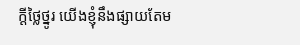ក្ដីថ្លៃថ្នូរ យើងខ្ញុំនឹងផ្សាយតែម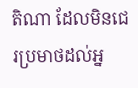តិណា ដែលមិនជេរប្រមាថដល់អ្ន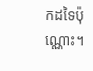កដទៃប៉ុណ្ណោះ។